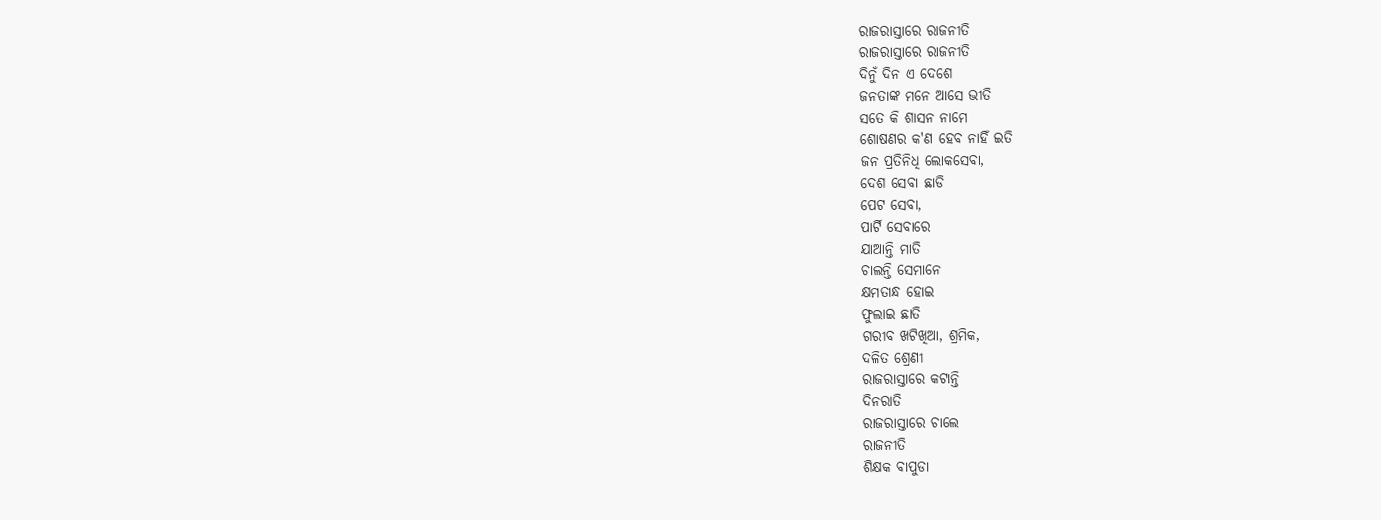ରାଜରାସ୍ତାରେ ରାଜନୀତି
ରାଜରାସ୍ତାରେ ରାଜନୀତି
ଦିନୁଁ ଦିନ ଏ ଦେଶେ
ଜନତାଙ୍କ ମନେ ଆସେ ଭୀତି
ସତେ କି ଶାସନ ନାମେ
ଶୋଷଣର କ'ଣ ହେବ ନାହିଁ ଇତି
ଜନ ପ୍ରତିନିଧି ଲୋକସେବା,
ଦେଶ ସେବା ଛାଡି
ପେଟ ସେବା,
ପାର୍ଟି ସେବାରେ
ଯାଆନ୍ତି ମାତି
ଚାଲନ୍ତି ସେମାନେ
କ୍ଷମତାନ୍ଧ ହୋଇ
ଫୁଲାଇ ଛାତି
ଗରୀବ ଖଟିଖିଆ, ଶ୍ରମିକ,
ଦଳିତ ଶ୍ରେଣୀ
ରାଜରାସ୍ତାରେ କଟାନ୍ତି
ଦିନରାତି
ରାଜରାସ୍ତାରେ ଚାଲେ
ରାଜନୀତି
ଶିକ୍ଷକ ବାପୁଡା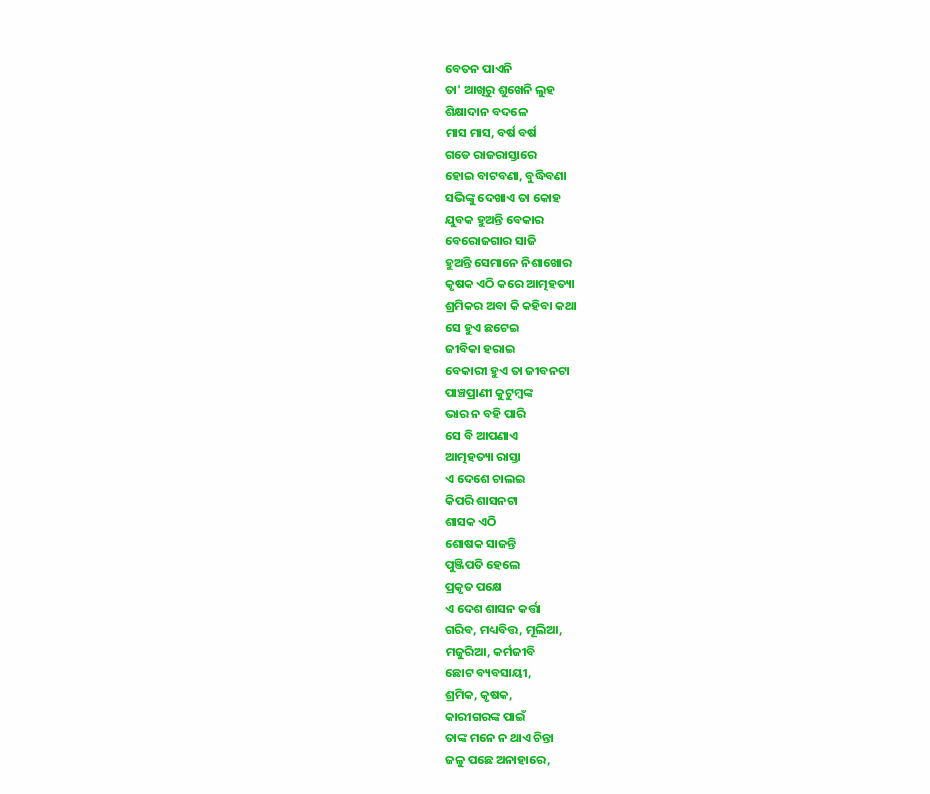ବେତନ ପାଏନି
ତା' ଆଖିରୁ ଶୁଖେନି ଲୁହ
ଶିକ୍ଷାଦାନ ବଦଳେ
ମାସ ମାସ, ବର୍ଷ ବର୍ଷ
ଗଡେ ରାଜରାସ୍ତାରେ
ହୋଇ ବାଟବଣା, ବୁଦ୍ଧିବଣା
ସଭିଙ୍କୁ ଦେଖାଏ ତା କୋହ
ଯୁବକ ହୁଅନ୍ତି ବେକାର
ବେରୋଜଗାର ସାଜି
ହୁଅନ୍ତି ସେମାନେ ନିଶାଖୋର
କୃଷକ ଏଠି କରେ ଆତ୍ମହତ୍ୟା
ଶ୍ରମିକର ଅବା କି କହିବା କଥା
ସେ ହୁଏ ଛଟେଇ
ଜୀବିକା ହରାଇ
ବେକାରୀ ହୁଏ ତା ଜୀବନଟା
ପାଞ୍ଚପ୍ରାଣୀ କୁଟୁମ୍ବଙ୍କ
ଭାର ନ ବହି ପାରି
ସେ ବି ଆପଣାଏ
ଆତ୍ମହତ୍ୟା ରାସ୍ତା
ଏ ଦେଶେ ଚାଲଇ
କିପରି ଶାସନଟା
ଶାସକ ଏଠି
ଶୋଷକ ସାଜନ୍ତି
ପୁଞ୍ଜିପତି ହେଲେ
ପ୍ରକୃତ ପକ୍ଷେ
ଏ ଦେଶ ଶାସନ କର୍ତ୍ତା
ଗରିବ, ମଧ୍ୟବିତ୍ତ, ମୂଲିଆ,
ମଜୁରିଆ, କର୍ମଜୀବି
ଛୋଟ ବ୍ୟବସାୟୀ,
ଶ୍ରମିକ, କୃଷକ,
କାରୀଗରଙ୍କ ପାଇଁ
ତାଙ୍କ ମନେ ନ ଥାଏ ଚିନ୍ତା
ଜଳୁ ପଛେ ଅନାହାରେ,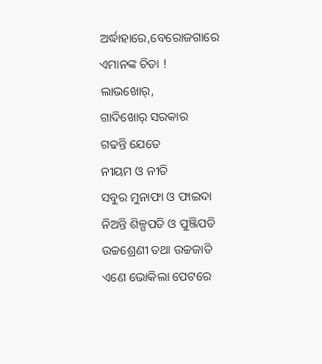ଅର୍ଦ୍ଧାହାରେ,ବେରୋଜଗାରେ
ଏମାନଙ୍କ ଚିତା !
ଲାଭଖୋର୍,
ଗାଦିଖୋର୍ ସରକାର
ଗଢନ୍ତି ଯେତେ
ନୀୟମ ଓ ନୀତି
ସବୁର ମୁନାଫା ଓ ଫାଇଦା
ନିଅନ୍ତି ଶିଳ୍ପପତି ଓ ପୁଞ୍ଜିପତି
ଉଚ୍ଚଶ୍ରେଣୀ ତଥା ଉଚ୍ଚଜାତି
ଏଣେ ଭୋକିଲା ପେଟରେ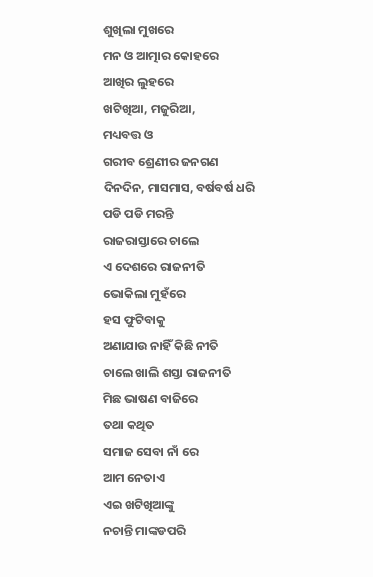ଶୁଖିଲା ମୁଖରେ
ମନ ଓ ଆତ୍ମାର କୋହରେ
ଆଖିର ଲୁହରେ
ଖଟିଖିଆ, ମଜୁରିଆ,
ମଧ୍ୟବତ୍ତ ଓ
ଗରୀବ ଶ୍ରେଣୀର ଜନଗଣ
ଦିନଦିନ, ମାସମାସ, ବର୍ଷବର୍ଷ ଧରି
ପଡି ପଡି ମରନ୍ତି
ରାଜରାସ୍ତାରେ ଚାଲେ
ଏ ଦେଶରେ ରାଜନୀତି
ଭୋକିଲା ମୁହଁରେ
ହସ ଫୁଟିବାକୁ
ଅଣାଯାଉ ନାହିଁ କିଛି ନୀତି
ଚାଲେ ଖାଲି ଶସ୍ତା ରାଜନୀତି
ମିଛ ଭାଷଣ ବାଜିରେ
ତଥା କଥିତ
ସମାଜ ସେବା ନାଁ ରେ
ଆମ ନେତାଏ
ଏଇ ଖଟିଖିଆଙ୍କୁ
ନଚାନ୍ତି ମାଙ୍କଡପରି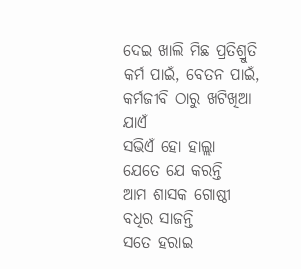ଦେଇ ଖାଲି ମିଛ ପ୍ରତିଶ୍ରୁତି
କର୍ମ ପାଇଁ, ବେତନ ପାଇଁ,
କର୍ମଜୀବି ଠାରୁ ଖଟିଖିଆ ଯାଏଁ
ସଭିଏଁ ହୋ ହାଲ୍ଲା
ଯେତେ ଯେ କରନ୍ତି
ଆମ ଶାସକ ଗୋଷ୍ଠୀ
ବଧିର ସାଜନ୍ତି
ସତେ ହରାଇ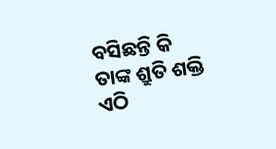ବସିଛନ୍ତି କି
ତାଙ୍କ ଶ୍ରୁତି ଶକ୍ତି
ଏଠି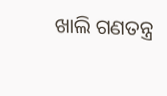ଖାଲି ଗଣତନ୍ତ୍ର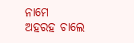ନାମେ
ଅହରହ ଚାଲେ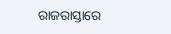ରାଜରାସ୍ତାରେ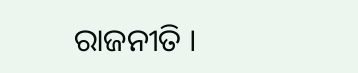ରାଜନୀତି ।